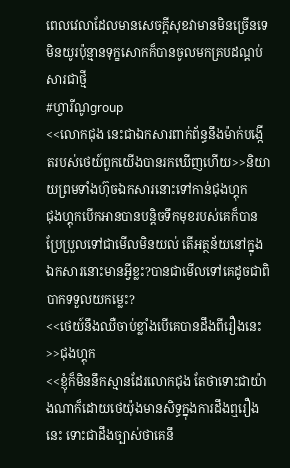ពេលវេលាដែលមានសេចក្តីសុខវាមានមិនច្រើនទេ មិនយូរប៉ុន្មានទុក្ខសោកក៏បានចូលមកគ្របដណ្តប់សារជាថ្មី
#ហ្វារីណូgroup
<<លោកជុង នេះជាឯកសារពាក់ព័ន្ធនឹងម៉ាក់បង្កើតរបស់ថេយ៍ពួកយើងបានរកឃើញហើយ>>និយាយព្រមទាំងហ៊ុចឯកសារនោះទៅកាន់ជុងហ្គុក
ជុងហ្គុកបើកអានបានបន្តិចទឹកមុខរបស់គេក៏បានប្រែប្រួលទៅជាមើលមិនយល់ តើអត្ថន័យនៅក្នុងឯកសារនោះមានអ្វីខ្លះ?បានជាមើលទៅគេដូចជាពិបាកទទួលយកម្លេះ?
<<ថេយ៍នឹងឈឺចាប់ខ្លាំងបើគេបានដឹងពីរឿងនេះ>>ជុងហ្គុក
<<ខ្ញុំក៏មិននឹកស្មានដែរលោកជុង តែថាទោះជាយ៉ាងណាក៏ដោយថេយ៉ុងមានសិទ្ធក្នុងការដឹងឮរឿងនេះ ទោះជាដឹងច្បាស់ថាគេនឹ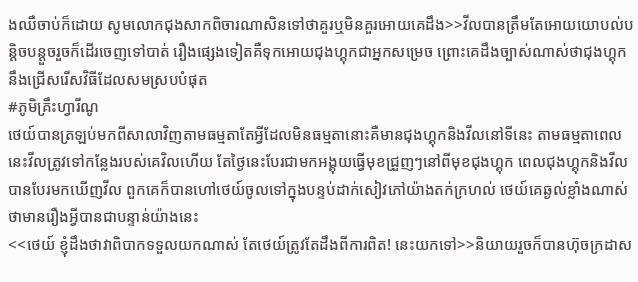ងឈឺចាប់ក៏ដោយ សូមលោកជុងសាកពិចារណាសិនទៅថាគួរឬមិនគួរអោយគេដឹង>>វីលបានត្រឹមតែអោយយោបល់បន្តិចបន្តួចរួចក៏ដើរចេញទៅបាត់ រឿងផ្សេងទៀតគឺទុកអោយជុងហ្គុកជាអ្នកសម្រេច ព្រោះគេដឹងច្បាស់ណាស់ថាជុងហ្គុកនឹងជ្រើសរើសវិធីដែលសមស្របបំផុត
#ភូមិគ្រឹះហ្វារីណូ
ថេយ៍បានត្រឡប់មកពីសាលាវិញតាមធម្មតាតែអ្វីដែលមិនធម្មតានោះគឺមានជុងហ្គុកនិងវីលនៅទីនេះ តាមធម្មតាពេលនេះវីលត្រូវទៅកន្លែងរបស់គេវិលហើយ តែថ្ងៃនេះបែរជាមកអង្គុយធ្វើមុខជ្រួញៗនៅពីមុខជុងហ្គុក ពេលជុងហ្គុកនិងវីលបានបែរមកឃើញវីល ពួកគេក៏បានហៅថេយ៍ចូលទៅក្នុងបន្ទប់ដាក់សៀវភៅយ៉ាងតក់ក្រហល់ ថេយ៍គេឆ្ងល់ខ្លាំងណាស់ថាមានរឿងអ្វីបានជាបន្ទាន់យ៉ាងនេះ
<<ថេយ៍ ខ្ញុំដឹងថាវាពិបាកទទួលយកណាស់ តែថេយ៍ត្រូវតែដឹងពីការពិត! នេះយកទៅ>>និយាយរួចក៏បានហ៊ុចក្រដាស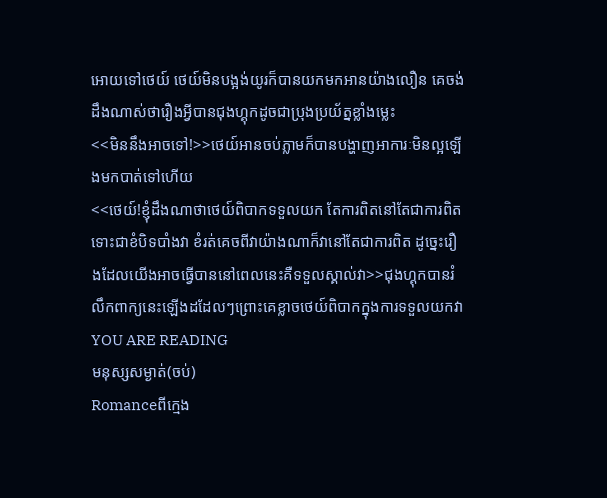អោយទៅថេយ៍ ថេយ៍មិនបង្អង់យូរក៏បានយកមកអានយ៉ាងលឿន គេចង់ដឹងណាស់ថារឿងអ្វីបានជុងហ្គុកដូចជាប្រុងប្រយ័ត្នខ្លាំងម្លេះ
<<មិននឹងអាចទៅ!>>ថេយ៍អានចប់ភ្លាមក៏បានបង្ហាញអាការៈមិនល្អឡើងមកបាត់ទៅហើយ
<<ថេយ៍!ខ្ញុំដឹងណាថាថេយ៍ពិបាកទទួលយក តែការពិតនៅតែជាការពិតទោះជាខំបិទបាំងវា ខំរត់គេចពីវាយ៉ាងណាក៏វានៅតែជាការពិត ដូច្នេះរឿងដែលយើងអាចធ្វើបាននៅពេលនេះគឺទទួលស្គាល់វា>>ជុងហ្គុកបានរំលឹកពាក្យនេះឡើងដដែលៗព្រោះគេខ្លាចថេយ៍ពិបាកក្នុងការទទួលយកវា
YOU ARE READING
មនុស្សសម្ងាត់(ចប់)
Romanceពីក្មេង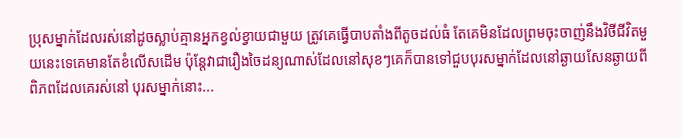ប្រុសម្នាក់ដែលរស់នៅដូចស្លាប់គ្មានអ្នកខ្វល់ខ្វាយជាមួយ ត្រូវគេធ្វើបាបតាំងពីតូចដល់ធំ តែគេមិនដែលព្រមចុះចាញ់នឹងវិថីជីវិតមួយនេះទេគេមានតែខំលើសដើម ប៉ុន្តែវាជារឿងចៃដន្យណាស់ដែលនៅសុខៗគេក៏បានទៅជួបបុរសម្នាក់ដែលនៅឆ្ងាយសែនឆ្ងាយពីពិភពដែលគេរស់នៅ បុរសម្នាក់នោះ...